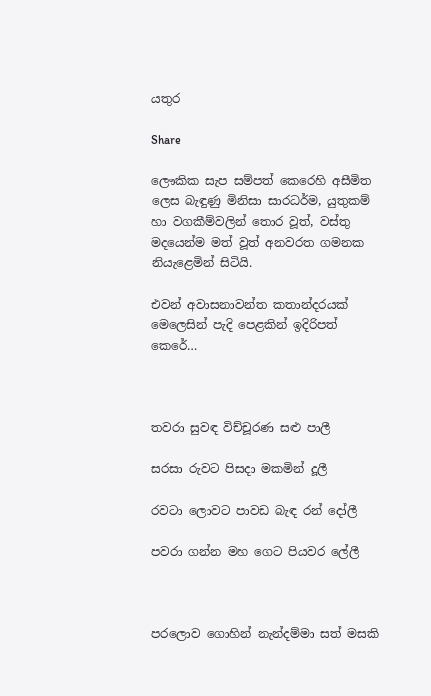යතුර

Share

ලෞකික සැප සම්පත් කෙරෙහි අසීමිත ලෙස බැඳුණු මිනිසා සාරධර්ම, යුතුකම් හා වගකීම්වලින් තොර වූත්, වස්තු මදයෙන්ම මත් වූත් අනවරත ගමනක නියැළෙමින් සිටියි.

එවන් අවාසනාවන්ත කතාන්දරයක් මෙලෙසින් පැදි පෙළකින් ඉදිරිපත් කෙරේ…



තවරා සුවඳ විච්චූරණ සළු පාලී

සරසා රුවට පිසදා මකමින් දූලී

රවටා ලොවට පාවඩ බැඳ රන් දෝලී

පවරා ගන්න මහ ගෙට පියවර ලේලී



පරලොව ගොහින් නැන්දම්මා සත් මසකි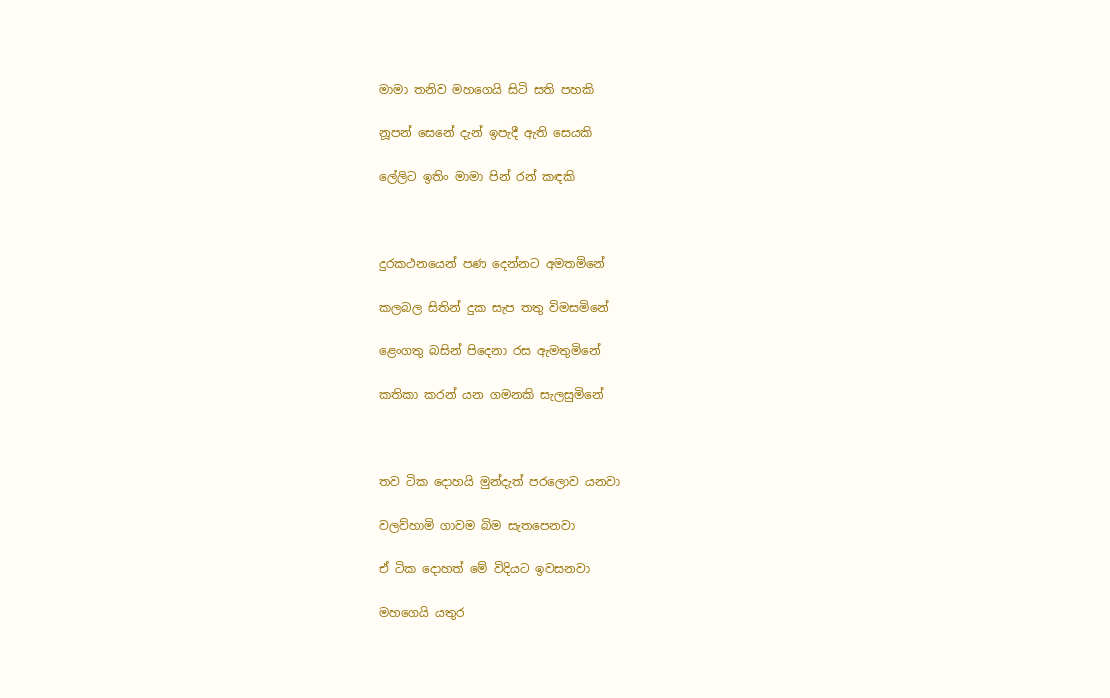මාමා තනිව මහගෙයි සිටි සති පහකි

නූපන් සෙනේ දැන් ඉපැදී ඇති සෙයකි

ලේලිට ඉතිං මාමා පින් රන් කඳකි



දුරකථනයෙන් පණ දෙන්නට අමතමිනේ

කලබල සිතින් දුක සැප තතු විමසමිනේ

ළෙංගතු බසින් පිදෙනා රස ඇමතුමිනේ

කතිකා කරන් යන ගමනකි සැලසුමිනේ



තව ටික දොහයි මුන්දැත් පරලොව යනවා

වලව්හාමි ගාවම බිම සැතපෙනවා

ඒ ටික දොහත් මේ විදියට ඉවසනවා

මහගෙයි යතුර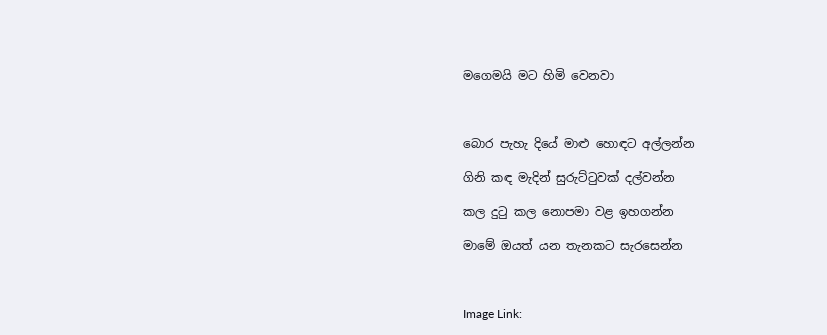මගෙමයි මට හිමි වෙනවා



බොර පැහැ දියේ මාළු හොඳට අල්ලන්න

ගිනි කඳ මැදින් සුරුට්ටුවක් දල්වන්න

කල දුටු කල නොපමා වළ ඉහගන්න

මාමේ ඔයත් යන තැනකට සැරසෙන්න



Image Link: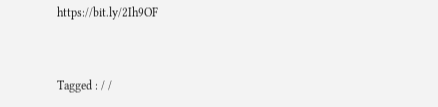https://bit.ly/2Ih9OF


Tagged : / /